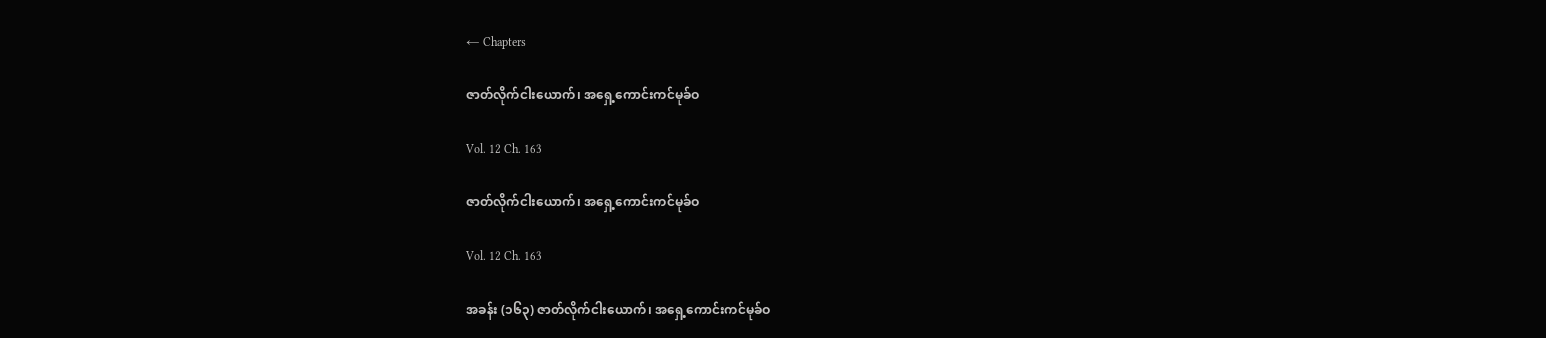← Chapters

ဇာတ်လိုက်ငါးယောက်၊ အရှေ့ကောင်းကင်မုခ်ဝ

Vol. 12 Ch. 163

ဇာတ်လိုက်ငါးယောက်၊ အရှေ့ကောင်းကင်မုခ်ဝ

Vol. 12 Ch. 163

အခန်း (၁၆၃) ဇာတ်လိုက်ငါးယောက်၊ အရှေ့ကောင်းကင်မုခ်ဝ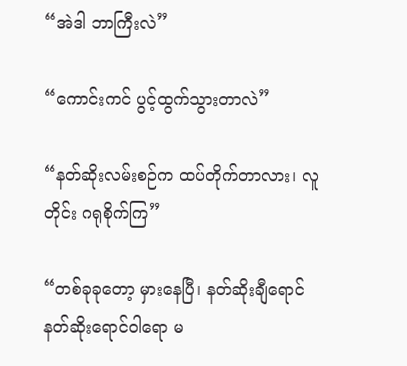“အဲဒါ ဘာကြီးလဲ”

“ကောင်းကင် ပွင့်ထွက်သွားတာလဲ”

“နတ်ဆိုးလမ်းစဉ်က ထပ်တိုက်တာလား၊ လူတိုင်း ဂရုစိုက်ကြ”

“တစ်ခုခုတော့ မှားနေပြီ၊ နတ်ဆိုးချီရောင် နတ်ဆိုးရောင်ဝါရော မ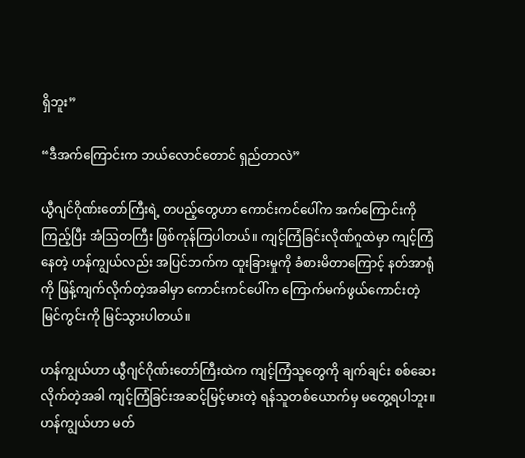ရှိဘူး”

“ဒီအက်ကြောင်းက ဘယ်လောင်တောင် ရှည်တာလဲ”

ယွီဂျင်ဂိုဏ်းတော်ကြီးရဲ့ တပည့်တွေဟာ ကောင်းကင်ပေါ်က အက်ကြောင်းကိုကြည့်ပြီး အံဩတကြီး ဖြစ်ကုန်ကြပါတယ်။ ကျင့်ကြံခြင်းလိုဏ်ဂူထဲမှာ ကျင့်ကြံနေတဲ့ ဟန်ကျွယ်လည်း အပြင်ဘက်က ထူးခြားမှုကို ခံစားမိတာကြောင့် နတ်အာရုံကို ဖြန့်ကျက်လိုက်တဲ့အခါမှာ ကောင်းကင်ပေါ်က ကြောက်မက်ဖွယ်ကောင်းတဲ့ မြင်ကွင်းကို မြင်သွားပါတယ်။

ဟန်ကျွယ်ဟာ ယွီဂျင်ဂိုဏ်းတော်ကြီးထဲက ကျင့်ကြံသူတွေကို ချက်ချင်း စစ်ဆေးလိုက်တဲ့အခါ ကျင့်ကြံခြင်းအဆင့်မြင့်မားတဲ့ ရန်သူတစ်ယောက်မှ မတွေ့ရပါဘူး။ ဟန်ကျွယ်ဟာ မတ်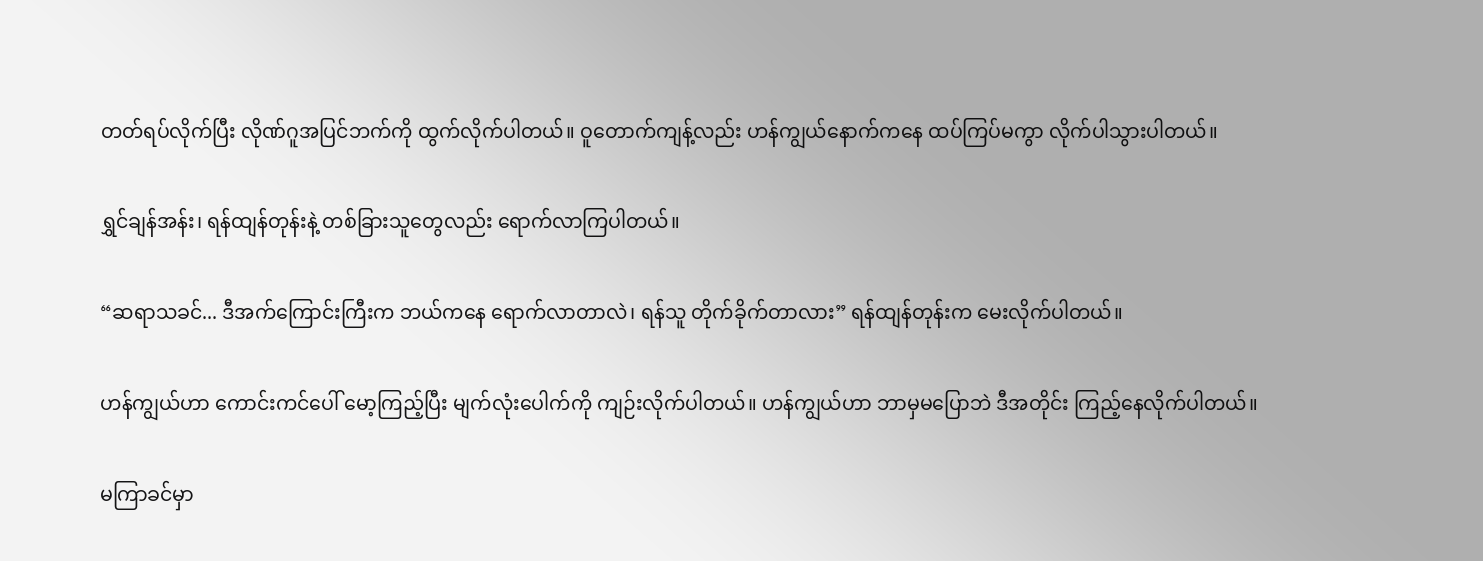တတ်ရပ်လိုက်ပြီး လိုဏ်ဂူအပြင်ဘက်ကို ထွက်လိုက်ပါတယ်။ ဝူတောက်ကျန့်လည်း ဟန်ကျွယ်နောက်ကနေ ထပ်ကြပ်မကွာ လိုက်ပါသွားပါတယ်။

ရွှင်ချန်အန်း၊ ရန်ထျန်တုန်းနဲ့ တစ်ခြားသူတွေလည်း ရောက်လာကြပါတယ်။

“ဆရာသခင်... ဒီအက်ကြောင်းကြီးက ဘယ်ကနေ ရောက်လာတာလဲ၊ ရန်သူ တိုက်ခိုက်တာလား” ရန်ထျန်တုန်းက မေးလိုက်ပါတယ်။

ဟန်ကျွယ်ဟာ ကောင်းကင်ပေါ် မော့ကြည့်ပြီး မျက်လုံးပေါက်ကို ကျဉ်းလိုက်ပါတယ်။ ဟန်ကျွယ်ဟာ ဘာမှမပြောဘဲ ဒီအတိုင်း ကြည့်နေလိုက်ပါတယ်။

မကြာခင်မှာ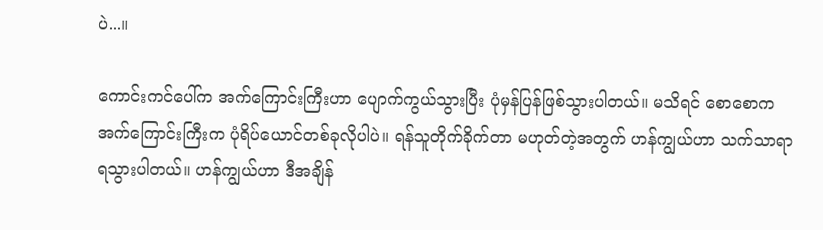ပဲ...။

ကောင်းကင်ပေါ်က အက်ကြောင်းကြီးဟာ ပျောက်ကွယ်သွားပြီး ပုံမှန်ပြန်ဖြစ်သွားပါတယ်။ မသိရင် စောစောက အက်ကြောင်းကြီးက ပုံရိပ်ယောင်တစ်ခုလိုပါပဲ။ ရန်သူတိုက်ခိုက်တာ မဟုတ်တဲ့အတွက် ဟန်ကျွယ်ဟာ သက်သာရာ ရသွားပါတယ်။ ဟန်ကျွယ်ဟာ ဒီအချိန်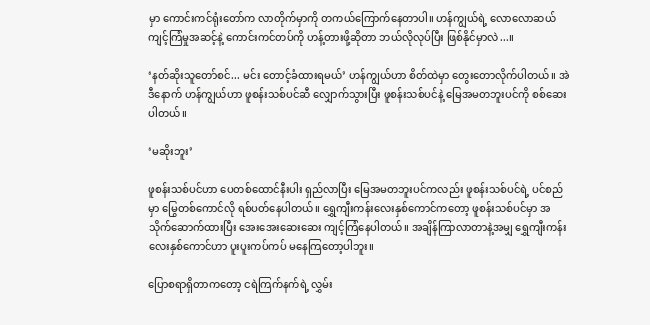မှာ ကောင်းကင်ရုံးတော်က လာတိုက်မှာကို တကယ်ကြောက်နေတာပါ။ ဟန်ကျွယ်ရဲ့ လော‌လောဆယ် ကျင့်ကြံမှုအဆင့်နဲ့ ကောင်းကင်တပ်ကို ဟန့်တားဖို့ဆိုတာ ဘယ်လိုလုပ်ပြီး ဖြစ်နိုင်မှာလဲ...။

‘နတ်ဆိုးသူတော်စင်... မင်း တောင့်ခံထားရမယ်’ ဟန်ကျွယ်ဟာ စိတ်ထဲမှာ တွေးတောလိုက်ပါတယ်။ အဲဒီနောက် ဟန်ကျွယ်ဟာ ဖူစန်းသစ်ပင်ဆီ လျှောက်သွားပြီး ဖူစန်းသစ်ပင်နဲ့ မြေအမတဘူးပင်ကို စစ်ဆေးပါတယ်။

‘မဆိုးဘူး’

ဖူစန်းသစ်ပင်ဟာ ပေတစ်ထောင်နီးပါး ရှည်လာပြီး မြေအမတဘူးပင်ကလည်း ဖူစန်းသစ်ပင်ရဲ့ ပင်စည်မှာ မြွေတစ်ကောင်လို ရစ်ပတ်နေပါတယ်။ ရွှေကျီးကန်းလေးနှစ်ကောင်ကတော့ ဖူစန်းသစ်ပင်မှာ အသိုက်ဆောက်ထားပြီး အေးအေး‌‌ဆေးဆေး ကျင့်ကြံနေပါတယ်။ အချိန်ကြာလာတာနဲ့အမျှ ရွှေကျီးကန်းလေးနှစ်ကောင်ဟာ ပူးပူးကပ်ကပ် မနေကြတော့ပါဘူး။

ပြောစရာရှိတာကတော့ ငရဲကြက်နက်ရဲ့ လွှမ်း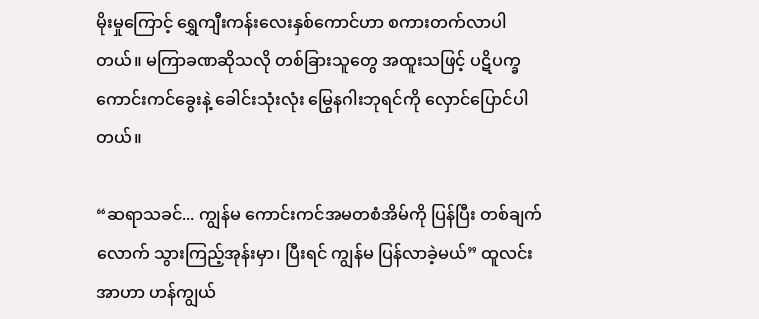မိုးမှုကြောင့် ‌ရွှေကျီးကန်းလေးနှစ်ကောင်ဟာ စကားတက်လာပါတယ်။ မကြာခဏဆိုသလို တစ်ခြားသူတွေ အထူးသဖြင့် ပဋိပက္ခကောင်းကင်ခွေးနဲ့ ခေါင်းသုံးလုံး မြွေနဂါးဘုရင်ကို လှောင်ပြောင်ပါတယ်။

“ဆရာသခင်... ကျွန်မ ကောင်းကင်အမတစံအိမ်ကို ပြန်ပြီး တစ်ချက်လောက် သွားကြည့်အုန်းမှာ၊ ပြီးရင် ကျွန်မ ပြန်လာခဲ့မယ်” ထူလင်းအာဟာ ဟန်ကျွယ်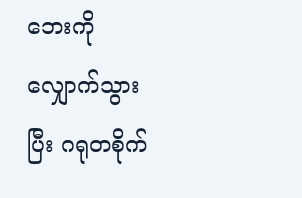ဘေးကို လျှောက်သွားပြီး ဂရုတစိုက်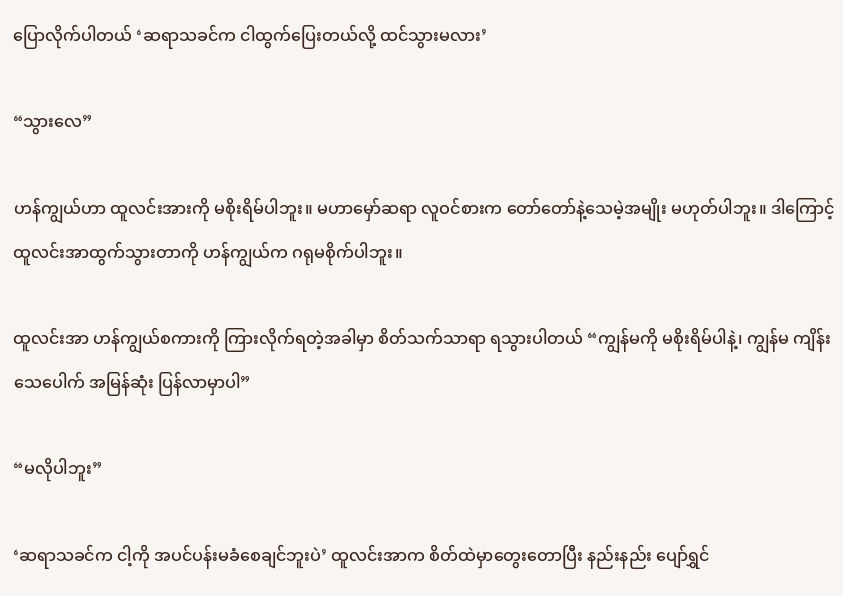ပြောလိုက်ပါတယ် ‘ဆရာသခင်က ငါထွက်ပြေးတယ်လို့ ထင်သွားမလား’

“သွားလေ”

ဟန်ကျွယ်ဟာ ထူလင်းအားကို မစိုးရိမ်ပါဘူး။ မဟာမှော်ဆရာ လူဝင်စားက တော်တော်နဲ့သေမဲ့အမျိုး မဟုတ်ပါဘူး။ ဒါကြောင့် ထူလင်းအာထွက်သွားတာကို ဟန်ကျွယ်က ဂရုမစိုက်ပါဘူး။

ထူလင်းအာ ဟန်ကျွယ်စကားကို ကြားလိုက်ရတဲ့အခါမှာ စိတ်သက်သာရာ ရသွားပါတယ် “ကျွန်မကို မစိုးရိမ်ပါနဲ့၊ ကျွန်မ ကျိန်းသေပေါက် အမြန်ဆုံး ပြန်လာမှာပါ”

“မလိုပါဘူး”

‘ဆရာသခင်က ငါ့ကို အပင်ပန်းမခံစေချင်ဘူးပဲ’ ထူလင်းအာက စိတ်ထဲမှာတွေးတောပြီး နည်းနည်း ပျော်ရွှင်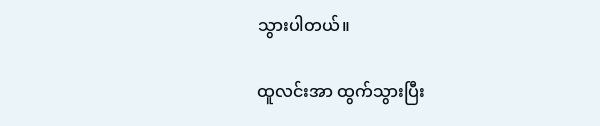သွားပါတယ်။

ထူလင်းအာ ထွက်သွားပြီး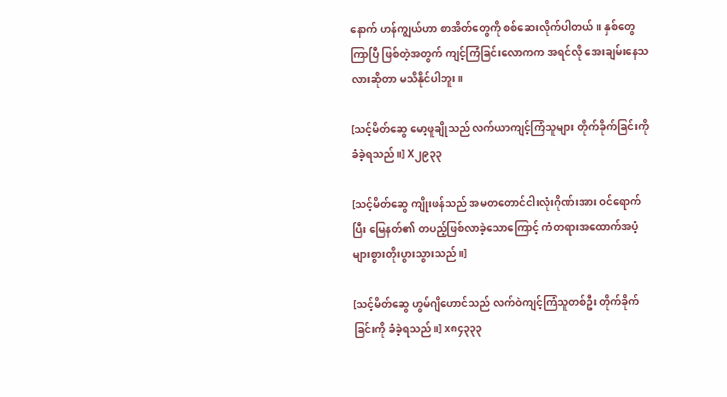နောက် ဟန်ကျွယ်ဟာ စာအိတ်တွေကို စစ်ဆေးလိုက်ပါတယ်။ နှစ်တွေကြာပြီ ဖြစ်တဲ့အတွက် ကျင့်ကြံခြင်းလောကက အရင်လို အေးချမ်းနေသလားဆိုတာ မသိနိုင်ပါဘူး။

[သင့်မိတ်ဆွေ မော့ဖူချိုသည် လက်ယာကျင့်ကြံသူများ တိုက်ခိုက်ခြင်းကို ခံခဲ့ရသည်။] X၂၉၃၃

[သင့်မိတ်ဆွေ ကျိုးဖန်သည် အမတတောင်ငါးလုံးဂိုဏ်းအား ဝင်ရောက်ပြီး မြေနတ်၏ တပည့်ဖြစ်လာခဲ့သောကြောင့် ကံတရားအထောက်အပံ့ များစွားတိုးပွားသွားသည်။]

[သင့်မိတ်ဆွေ ဟွမ်ဂျိဟောင်သည် လက်ဝဲကျင့်ကြံသူတစ်ဦး တိုက်ခိုက်ခြင်းကို ခံခဲ့ရသည်။] x၈၄၃၃၃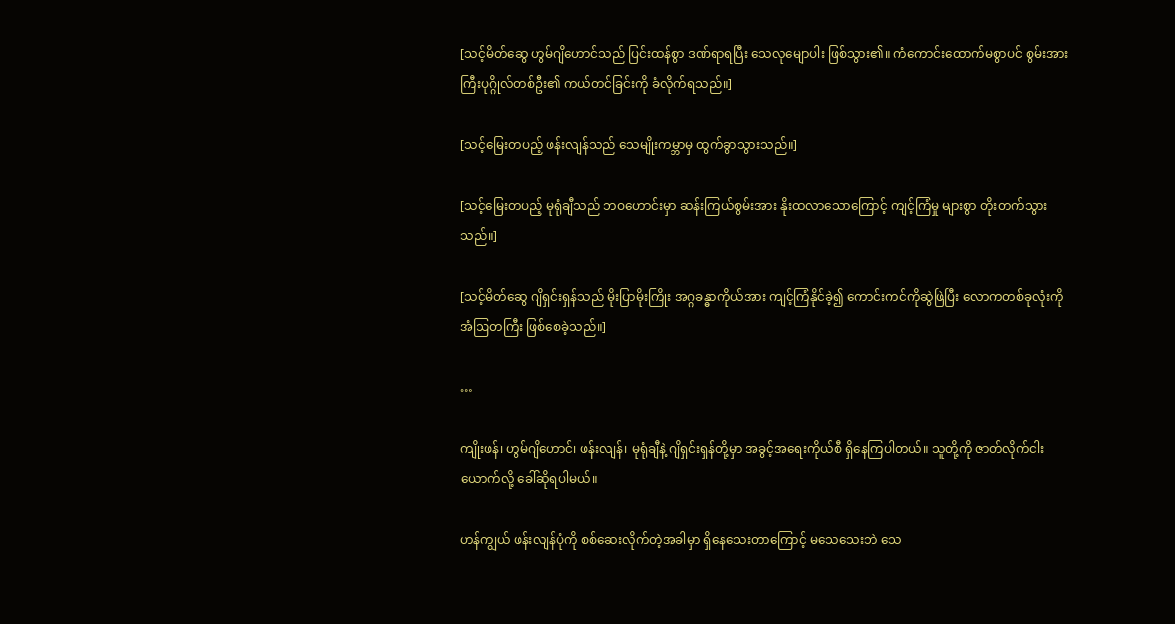[သင့်မိတ်ဆွေ ဟွမ်ဂျိဟောင်သည် ပြင်းထန်စွာ ဒဏ်ရာရပြီး သေလုမျောပါး ဖြစ်သွား၏။ ကံကောင်းထောက်မစွာပင် စွမ်းအားကြီးပုဂ္ဂိုလ်တစ်ဦး၏ ကယ်တင်ခြင်းကို ခံလိုက်ရသည်။]

[သင့်မြေးတပည့် ဖန်းလျန်သည် သေမျိုးကမ္ဘာမှ ထွက်ခွာသွားသည်။]

[သင့်မြေးတပည့် မုရုံချီသည် ဘဝဟောင်းမှာ ဆန်းကြယ်စွမ်းအား နိုးထလာသောကြောင့် ကျင့်ကြံမှု များစွာ တိုးတက်သွားသည်။]

[သင့်မိတ်ဆွေ ဂျိရှင်းရှန်သည် မိုးပြာမိုးကြိုး အဂ္ဂခန္ဓာကိုယ်အား ကျင့်ကြံနိုင်ခဲ့၍ ကောင်းကင်ကိုဆွဲဖြဲပြီး လောကတစ်ခုလုံးကို အံဩတကြီး ဖြစ်စေခဲ့သည်။]

…

ကျိုးဖန်၊ ဟွမ်ဂျိဟောင်၊ ဖန်းလျန်၊ မုရုံချီနဲ့ ဂျိရှင်းရှန်တို့မှာ အခွင့်အရေးကိုယ်စီ ရှိနေကြပါတယ်။ သူတို့ကို ဇာတ်လိုက်ငါးယောက်လို့ ခေါ်ဆိုရပါမယ်။

ဟန်ကျွယ် ဖန်းလျန်ပုံကို စစ်ဆေးလိုက်တဲ့အခါမှာ ရှိနေသေးတာကြောင့် မသေသေးဘဲ သေ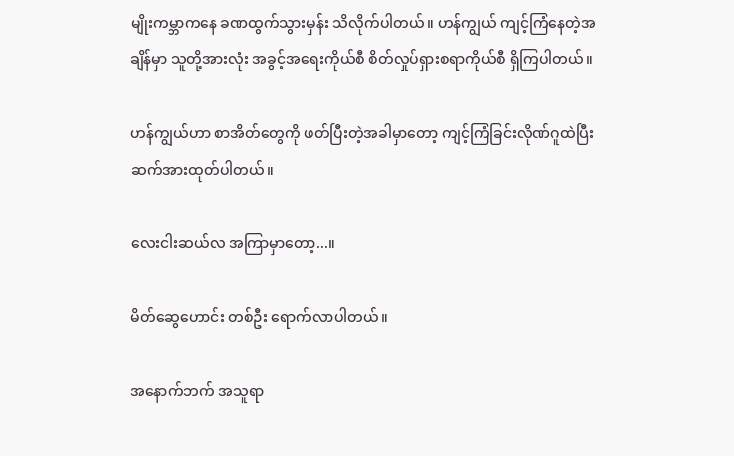မျိုးကမ္ဘာကနေ ခဏထွက်သွားမှန်း သိလိုက်ပါတယ်။ ဟန်ကျွယ် ကျင့်ကြံနေတဲ့အချိန်မှာ သူတို့အားလုံး အခွင့်အရေးကိုယ်စီ စိတ်လှုပ်ရှားစရာကိုယ်စီ ရှိကြပါတယ်။

ဟန်ကျွယ်ဟာ စာအိတ်တွေကို ဖတ်ပြီးတဲ့အခါမှာတော့ ကျင့်ကြံခြင်းလိုဏ်ဂူထဲပြီး ဆက်အားထုတ်ပါတယ်။

လေးငါးဆယ်လ အကြာမှာတော့...။

မိတ်ဆွေဟောင်း တစ်ဦး ရောက်လာပါတယ်။

အနောက်ဘက် အသူရာ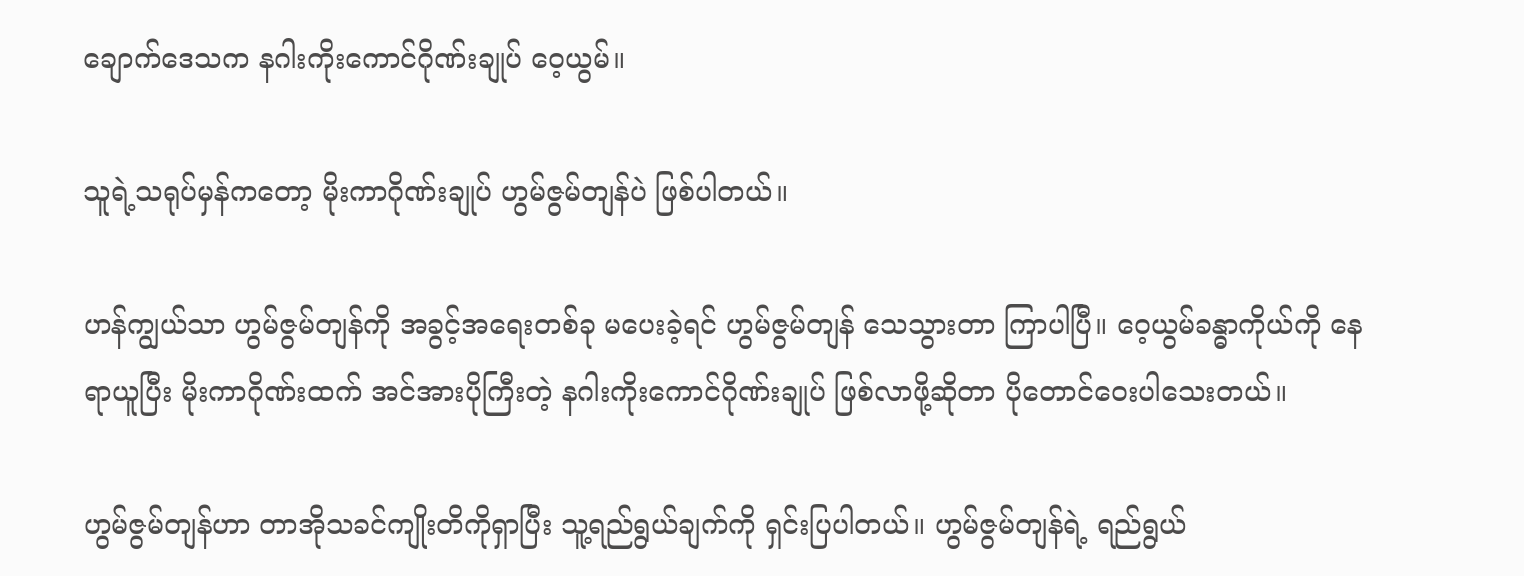ချောက်ဒေသက နဂါးကိုးကောင်ဂိုဏ်းချုပ် ဝေ့ယွမ်။

သူရဲ့သရုပ်မှန်ကတော့ မိုးကာဂိုဏ်းချုပ် ဟွမ်ဇွမ်တျန်ပဲ ဖြစ်ပါတယ်။

ဟန်ကျွယ်သာ ဟွမ်ဇွမ်တျန်ကို အခွင့်အရေးတစ်ခု မပေးခဲ့ရင် ဟွမ်ဇွမ်တျန် သေသွားတာ ကြာပါပြီ။ ဝေ့ယွမ်ခန္ဓာကိုယ်ကို နေရာယူပြီး မိုးကာဂိုဏ်းထက် အင်အားပိုကြီးတဲ့ နဂါးကိုးကောင်ဂိုဏ်းချုပ် ဖြစ်လာဖို့ဆိုတာ ပိုတောင်ဝေးပါ‌သေးတယ်။

ဟွမ်ဇွမ်တျန်ဟာ တာအိုသခင်ကျိုးတိကိုရှာပြီး သူ့ရည်ရွယ်ချက်ကို ရှင်းပြပါတယ်။ ဟွမ်ဇွမ်တျန်ရဲ့ ရည်ရွယ်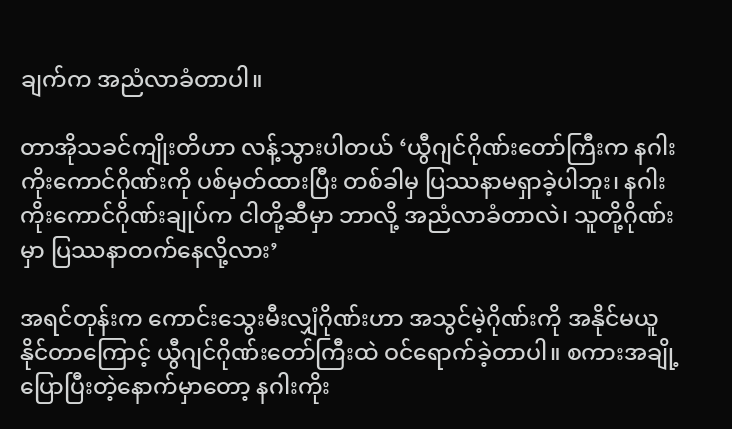ချက်က အညံလာခံတာပါ။

တာအိုသခင်ကျိုးတိဟာ လန့်သွားပါတယ် ‘ယွီဂျင်ဂိုဏ်းတော်ကြီးက နဂါးကိုးကောင်ဂိုဏ်းကို ပစ်မှတ်ထားပြီး တစ်ခါမှ ပြဿနာမရှာခဲ့ပါဘူး၊ နဂါးကိုးကောင်ဂိုဏ်းချုပ်က ငါတို့ဆီမှာ ဘာလို့ အညံလာခံတာလဲ၊ သူတို့ဂိုဏ်းမှာ ပြဿနာတက်နေလို့လား’

အရင်တုန်းက ကောင်းသွေးမီးလျှံဂိုဏ်းဟာ အသွင်မဲ့ဂိုဏ်းကို အနိုင်မယူနိုင်တာကြောင့် ယွီဂျင်ဂိုဏ်းတော်ကြီးထဲ ဝင်ရောက်ခဲ့တာပါ။ စကားအချို့ ပြောပြီးတဲ့နောက်မှာတော့ နဂါးကိုး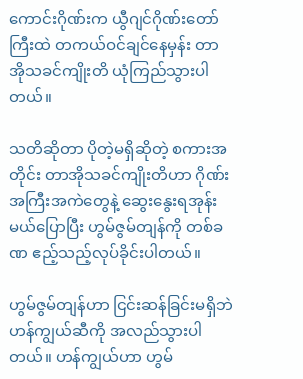ကောင်းဂိုဏ်းက ယွီဂျင်ဂိုဏ်းတော်ကြီးထဲ တကယ်ဝင်ချင်နေမှန်း တာအိုသခင်ကျိုးတိ ယုံကြည်သွားပါတယ်။

သတိဆိုတာ ပိုတဲ့မရှိဆိုတဲ့ စကားအတိုင်း တာအိုသခင်ကျိုးတိဟာ ဂိုဏ်းအကြီးအကဲတွေနဲ့ ဆွေးနွေးရအုန်းမယ်ပြောပြီး ဟွမ်ဇွမ်တျန်ကို တစ်ခဏ ဧည့်သည့်လုပ်ခိုင်းပါတယ်။

ဟွမ်ဇွမ်တျန်ဟာ ငြင်းဆန်ခြင်းမရှိဘဲ ဟန်ကျွယ်ဆီကို အလည်သွားပါတယ်။ ဟန်ကျွယ်ဟာ ဟွမ်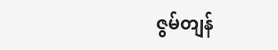ဇွမ်တျန်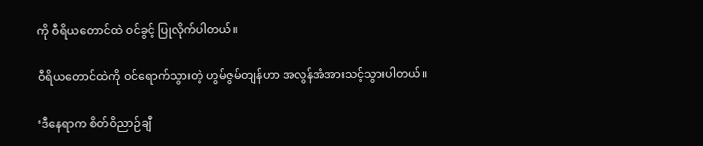ကို ဝီရိယတောင်ထဲ ဝင်ခွင့် ပြုလိုက်ပါတယ်။

ဝီရိယတောင်ထဲကို ဝင်ရောက်သွားတဲ့ ဟွမ်ဇွမ်တျန်ဟာ အလွန်အံအားသင့်သွားပါတယ်။

‘ဒီနေရာက စိတ်ဝိညာဉ်ချီ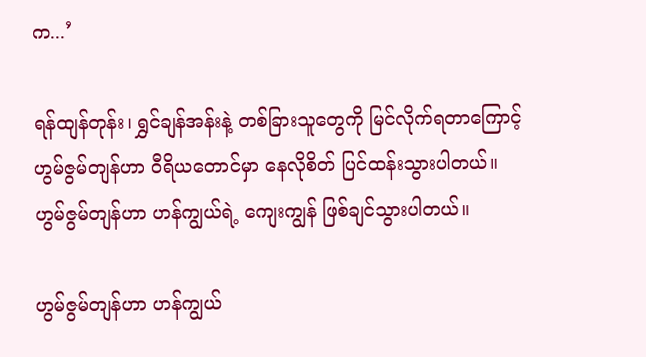က...’

ရန်ထျန်တုန်း၊ ရွှင်ချန်အန်းနဲ့ တစ်ခြားသူတွေကို မြင်လိုက်ရတာကြောင့် ဟွမ်ဇွမ်တျန်ဟာ ဝီရိယတောင်မှာ နေလိုစိတ် ပြင်ထန်းသွားပါတယ်။ ဟွမ်ဇွမ်တျန်ဟာ ဟန်ကျွယ်ရဲ့ ကျေးကျွန် ဖြစ်ချင်သွားပါတယ်။

ဟွမ်ဇွမ်တျန်ဟာ ဟန်ကျွယ်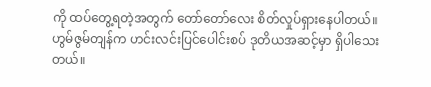ကို ထပ်တွေ့ရတဲ့အတွက် တော်တော်လေး စိတ်လှုပ်ရှားနေပါတယ်။ ဟွမ်ဇွမ်တျန်က ဟင်းလင်းပြင်ပေါင်းစပ် ဒုတိယအဆင့်မှာ ရှိပါသေးတယ်။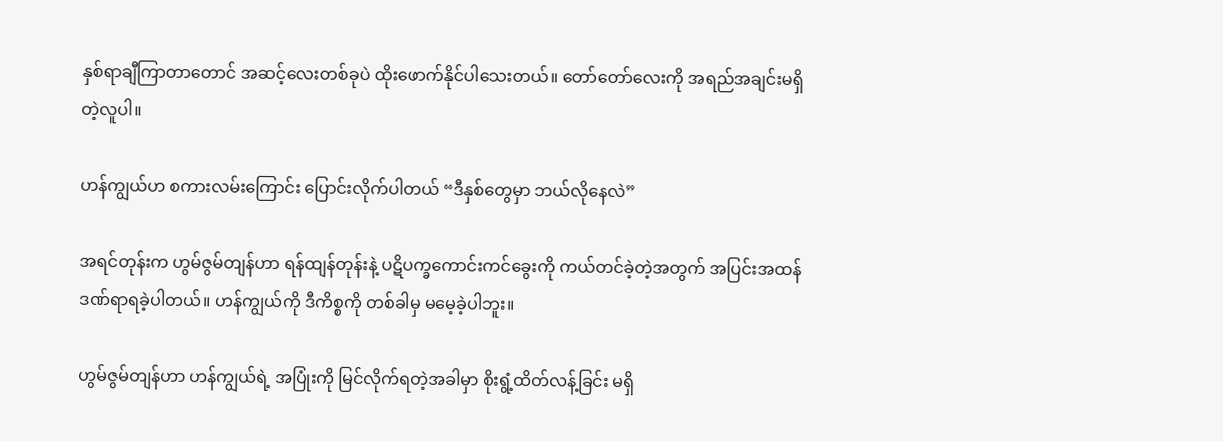နှစ်ရာချီကြာတာတောင် အဆင့်လေးတစ်ခုပဲ ထိုးဖောက်နိုင်ပါသေးတယ်။ တော်တော်လေးကို အရည်အချင်းမရှိတဲ့လူပါ။

ဟန်ကျွယ်ဟ စကားလမ်းကြောင်း ပြောင်းလိုက်ပါတယ် “ဒီနှစ်တွေမှာ ဘယ်လိုနေလဲ”

အရင်တုန်းက ဟွမ်ဇွမ်တျန်ဟာ ရန်ထျန်တုန်းနဲ့ ပဋိပက္ခကောင်းကင်ခွေးကို ကယ်တင်ခဲ့တဲ့အတွက် အပြင်းအထန် ဒဏ်ရာရခဲ့ပါတယ်။ ဟန်ကျွယ်ကို ဒီကိစ္စကို တစ်ခါမှ မမေ့ခဲ့ပါဘူး။

ဟွမ်ဇွမ်တျန်ဟာ ဟန်ကျွယ်ရဲ့ အပြုံးကို မြင်လိုက်ရတဲ့အခါမှာ စိုးရွံ့ထိတ်လန့်ခြင်း မရှိ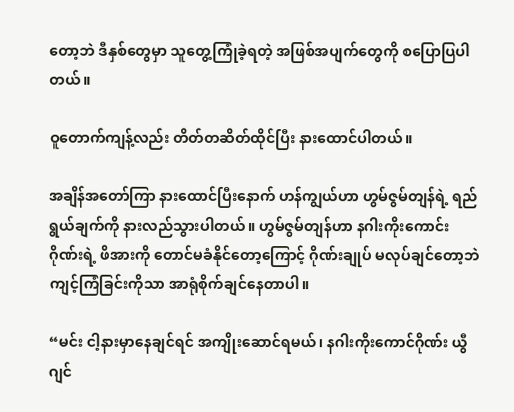တော့ဘဲ ဒီနှစ်တွေမှာ သူတွေ့ကြုံခဲ့ရတဲ့ အဖြစ်အပျက်တွေကို စပြောပြပါတယ်။

ဝူတောက်ကျန့်လည်း တိတ်တဆိတ်ထိုင်ပြီး နားထောင်ပါတယ်။

အချိန်အတော်ကြာ နားထောင်ပြီးနောက် ဟန်ကျွယ်ဟာ ဟွမ်ဇွမ်တျန်ရဲ့ ရည်ရွယ်ချက်ကို နားလည်သွားပါတယ်။ ဟွမ်ဇွမ်တျန်ဟာ နဂါးကိုးကောင်းဂိုဏ်းရဲ့ ဖိအားကို တောင်မခံနိုင်တော့ကြောင့် ဂိုဏ်းချုပ် မလုပ်ချင်တော့ဘဲ ကျင့်ကြံခြင်းကိုသာ အာရုံစိုက်ချင်နေတာပါ။

“မင်း ငါ့နားမှာနေချင်ရင် အကျိုးဆောင်ရမယ်၊ နဂါးကိုးကောင်ဂိုဏ်း ယွီဂျင်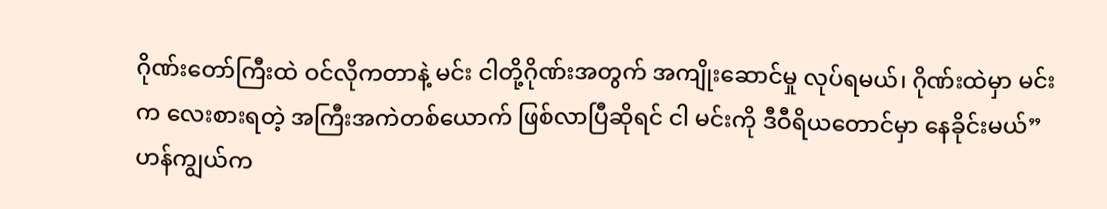ဂိုဏ်းတော်ကြီးထဲ ဝင်လိုကတာနဲ့ မင်း ငါတို့ဂိုဏ်းအတွက် အကျိုးဆောင်မှု လုပ်ရမယ်၊ ဂိုဏ်းထဲမှာ မင်းက လေးစားရတဲ့ အကြီးအကဲတစ်ယောက် ဖြစ်လာပြီဆိုရင် ငါ မင်းကို ဒီဝီရိယတောင်မှာ နေခိုင်းမယ်” ဟန်ကျွယ်က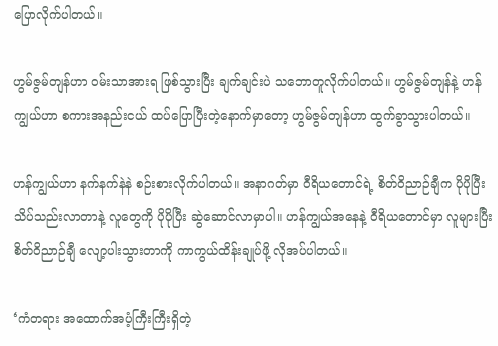ပြောလိုက်ပါတယ်။

ဟွမ်ဇွမ်တျန်ဟာ ဝမ်းသာအားရ ဖြစ်သွားပြီး ချက်ချင်းပဲ သဘောတူလိုက်ပါတယ်။ ဟွမ်ဇွမ်တျန်နဲ့ ဟန်ကျွယ်ဟာ စကားအနည်းငယ် ထပ်ပြောပြီးတဲ့နောက်မှာတော့ ဟွမ်ဇွမ်တျန်ဟာ ထွက်ခွာသွားပါတယ်။

ဟန်ကျွယ်ဟာ နက်နက်နဲနဲ စဉ်းစားလိုက်ပါတယ်။ အနာဂတ်မှာ ဝီရိယတောင်ရဲ့ စိတ်ဝိညာဉ်ချီက ပိုပိုပြီး သိပ်သည်းလာတာနဲ့ လူတွေကို ပိုပိုပြီး ဆွဲဆောင်လာမှာပါ။ ဟန်ကျွယ်အနေနဲ့ ဝီရိယတောင်မှာ လူများပြီး စိတ်ဝိညာဉ်ချီ လျော့ပါးသွားတာကို ကာကွယ်ထိန်းချုပ်ဖို့ လိုအပ်ပါတယ်။

‘ကံတရား အထောက်အပံ့ကြီးကြီးရှိတဲ့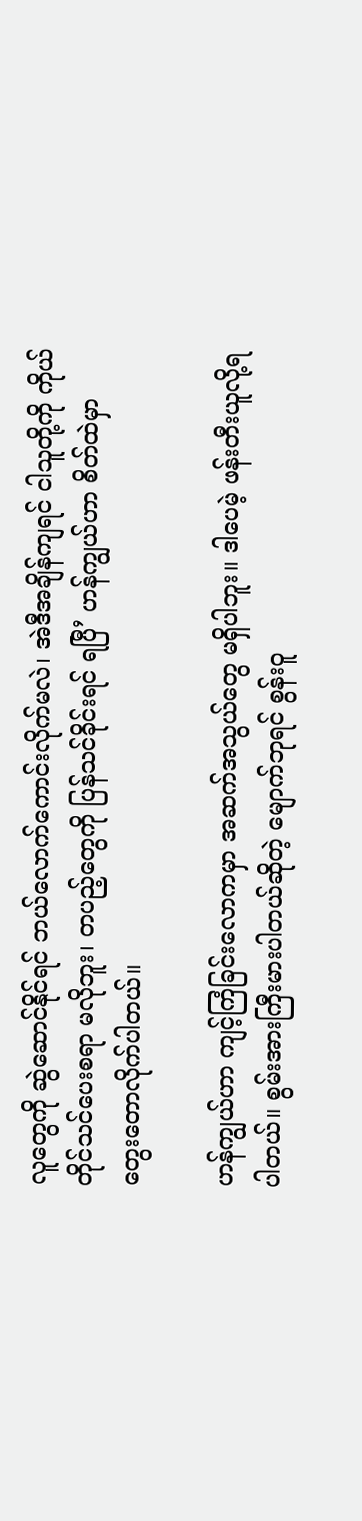လူတွေကို ဆွဲဆောင်နိုင်ရင် ဘယ်လောက်ကောင်းလိုက်မလဲ၊ အဲဒီအချိန်ကျရင် ငါသူတို့ကို ကိုယ်တိုင်သင်ပေးစရာ မလိုဘူး၊ တပည့်တွေကို ပြန်သင်ခိုင်းရင် ရပြီ’ ဟန်ကျွယ်ဟာ စိတ်ထဲမှာ တွေးတောလိုက်ပါတယ်။

ဟန်ကျွယ်ဟာ ကျင့်ကြံခြင်းလောကမှာ အဆက်အသွယ်တွေ မရှိပါဘူး။ ဒါပေမဲ့ ဖန်းတီးယူလို့ရပါတယ်။ စွမ်းအားကြီးမားပါတယ်ဆိုတဲ့ မျောက်ဘုရင် စွန်းဝူ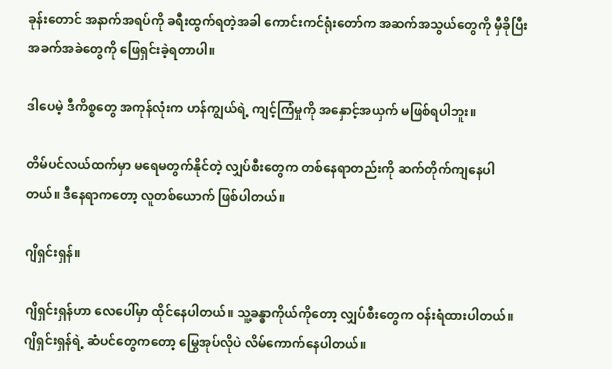ခုန်းတောင် အနာက်အရပ်ကို ခရီးထွက်ရတဲ့အခါ ကောင်းကင်ရုံးတော်က အဆက်အသွယ်တွေကို မှီခိုပြီး အခက်အခဲတွေကို ဖြေရှင်းခဲ့ရတာပါ။

ဒါပေမဲ့ ဒီကိစ္စတွေ အကုန်လုံးက ဟန်ကျွယ်ရဲ့ ကျင့်ကြံမှုကို အနှောင့်အယှက် မဖြစ်ရပါဘူး။

တိမ်ပင်လယ်ထက်မှာ မရေမတွက်နိုင်တဲ့ လျှပ်စီးတွေက တစ်နေရာတည်းကို ဆက်တိုက်ကျနေပါတယ်။ ဒီနေရာကတော့ လူတစ်ယောက် ဖြစ်ပါတယ်။

ဂျိရှင်းရှန်။

ဂျိရှင်းရှန်ဟာ လေပေါ်မှာ ထိုင်နေပါတယ်။ သူ့ခန္ဓာကိုယ်ကိုတော့ လျှပ်စီးတွေက ဝန်းရံထားပါတယ်။ ဂျိရှင်းရှန်ရဲ့ ဆံပင်တွေကတော့ မြွေအုပ်လိုပဲ လိမ်ကောက်နေပါတယ်။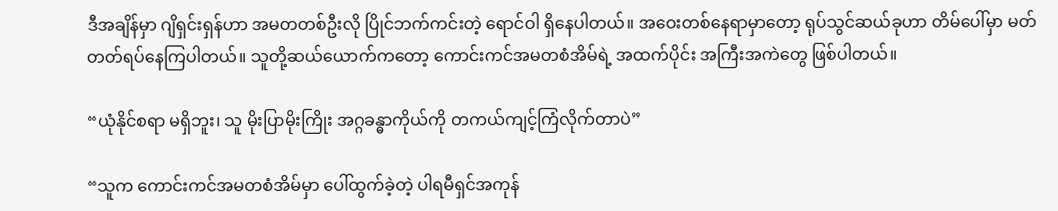ဒီအချိန်မှာ ဂျိရှင်းရှန်ဟာ အမတတစ်ဦးလို ပြိုင်ဘက်ကင်းတဲ့ ‌ရောင်ဝါ ရှိနေပါတယ်။ အဝေးတစ်နေရာမှာတော့ ရုပ်သွင်ဆယ်ခုဟာ တိမ်ပေါ်မှာ မတ်တတ်ရပ်နေကြပါတယ်။ သူတို့ဆယ်ယောက်ကတော့ ကောင်းကင်အမတစံအိမ်ရဲ့ အထက်ပိုင်း အကြီးအကဲတွေ ဖြစ်ပါတယ်။

“ယုံနိုင်စရာ မရှိဘူး၊ သူ မိုးပြာမိုးကြိုး အဂ္ဂခန္ဓာကိုယ်ကို တကယ်ကျင့်ကြံလိုက်တာပဲ”

“သူက ကောင်းကင်အမတစံအိမ်မှာ ပေါ်ထွက်ခဲ့တဲ့ ပါရမီရှင်အကုန်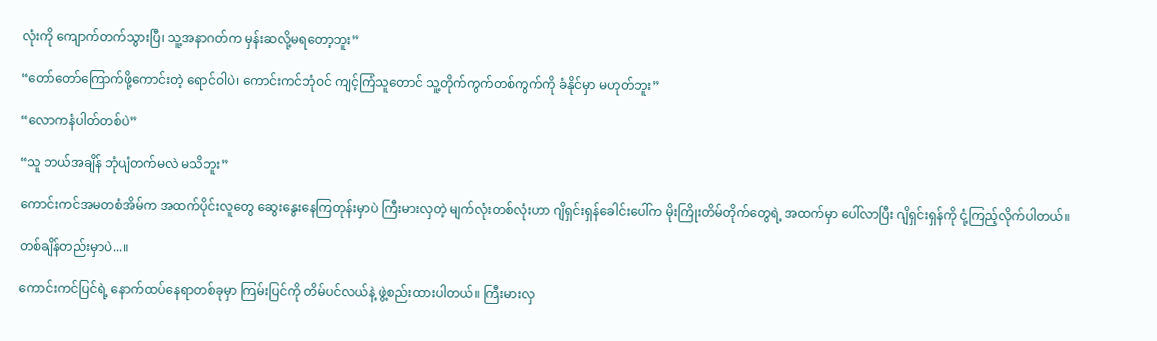လုံးကို ကျောက်တက်သွားပြီ၊ သူ့အနာဂတ်က မှန်းဆလို့မရတော့ဘူး”

“တော်တော်ကြောက်ဖို့ကောင်းတဲ့ ရောင်ဝါပဲ၊ ကောင်းကင်ဘုံဝင် ကျင့်ကြံသူတောင် သူ့တိုက်ကွက်တစ်ကွက်ကို ခံနိုင်မှာ မဟုတ်ဘူး”

“လောကနံပါတ်တစ်ပဲ”

“သူ ဘယ်အချိန် ဘုံပျံတက်မလဲ မသိဘူး”

ကောင်းကင်အမတစံအိမ်က အထက်ပိုင်းလူတွေ ဆွေးနွေးနေကြတုန်းမှာပဲ ကြီးမားလှတဲ့ မျက်လုံးတစ်လုံးဟာ ဂျိရှင်းရှန်ခေါင်းပေါ်က မိုးကြိုးတိမ်တိုက်တွေရဲ့ အထက်မှာ ပေါ်လာပြီး ဂျိရှင်းရှန်ကို ငုံ့ကြည့်လိုက်ပါတယ်။

တစ်ချိန်တည်းမှာပဲ...။

ကောင်းကင်ပြင်ရဲ့ နောက်ထပ်နေရာတစ်ခုမှာ ကြမ်းပြင်ကို တိမ်ပင်လယ်နဲ့ ဖွဲ့စည်းထားပါတယ်။ ကြီးမားလှ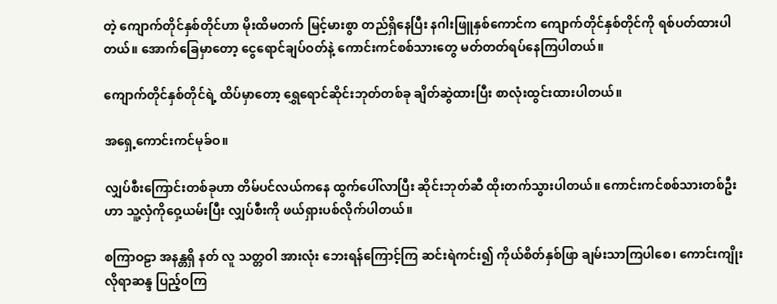တဲ့ ကျောက်တိုင်နှစ်တိုင်ဟာ မိုးထိမတက် မြင့်မားစွာ တည်ရှိနေပြီး နဂါးဖြူနှစ်ကောင်က ကျောက်တိုင်နှစ်တိုင်ကို ရစ်ပတ်ထားပါတယ်။ အောက်ခြေမှာတော့ ငွေရောင်ချပ်ဝတ်နဲ့ ကောင်းကင်စစ်သားတွေ မတ်တတ်ရပ်နေကြပါတယ်။

ကျောက်တိုင်နှစ်တိုင်ရဲ့ ထိပ်မှာတော့ ရွှေရောင်ဆိုင်းဘုတ်တစ်ခု ချိတ်ဆွဲထားပြီး စာလုံးထွင်းထားပါတယ်။

အ‌ရှေ့ကောင်းကင်မုခ်ဝ။

လျှပ်စီးကြောင်းတစ်ခုဟာ တိမ်ပင်လယ်ကနေ ထွက်ပေါ်လာပြီး ဆိုင်းဘုတ်ဆီ ထိုးတက်သွားပါတယ်။ ကောင်းကင်စစ်သားတစ်ဦးဟာ သူ့လှံကိုဝှေ့ယမ်းပြီး လျှပ်စီးကို ဖယ်ရှားပစ်လိုက်ပါတယ်။

စကြာဝဠာ အနန္တရှိ နတ် လူ သတ္တဝါ အားလုံး ဘေးရန်ကြောင့်ကြ ဆင်းရဲကင်း၍ ကိုယ်စိတ်နှစ်ဖြာ ချမ်းသာကြပါစေ၊ ကောင်းကျိုးလိုရာဆန္ဒ ပြည့်ဝကြ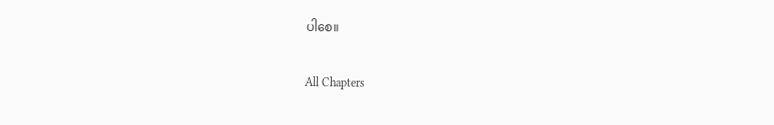ပါစေ။

All Chapters